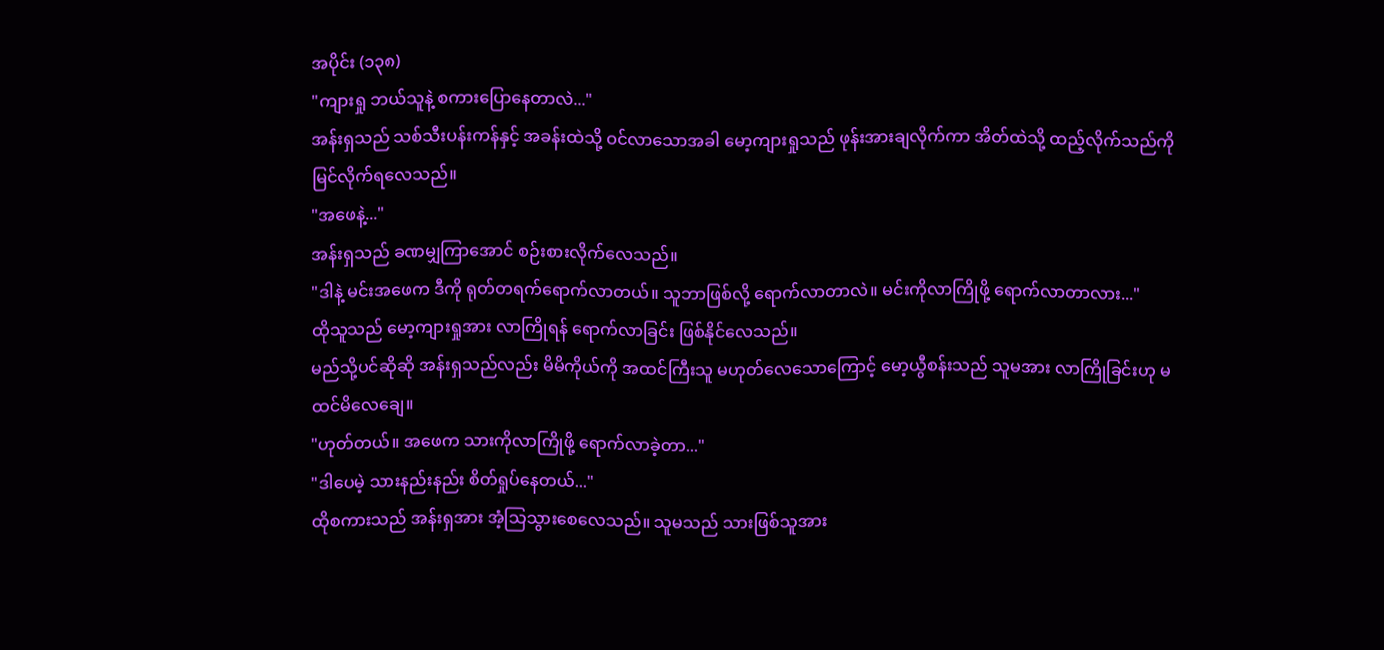အပိုင်း (၁၃၈)
"ကျားရှု ဘယ်သူနဲ့ စကားပြောနေတာလဲ..."
အန်းရှသည် သစ်သီးပန်းကန်နှင့် အခန်းထဲသို့ ဝင်လာသောအခါ မော့ကျားရှုသည် ဖုန်းအားချလိုက်ကာ အိတ်ထဲသို့ ထည့်လိုက်သည်ကို မြင်လိုက်ရလေသည်။
"အဖေနဲ့..."
အန်းရှသည် ခဏမျှကြာအောင် စဉ်းစားလိုက်လေသည်။
"ဒါနဲ့ မင်းအဖေက ဒီကို ရုတ်တရက်ရောက်လာတယ်။ သူဘာဖြစ်လို့ ရောက်လာတာလဲ။ မင်းကိုလာကြိုဖို့ ရောက်လာတာလား..."
ထိုသူသည် မော့ကျားရှုအား လာကြိုရန် ရောက်လာခြင်း ဖြစ်နိုင်လေသည်။
မည်သို့ပင်ဆိုဆို အန်းရှသည်လည်း မိမိကိုယ်ကို အထင်ကြီးသူ မဟုတ်လေသောကြောင့် မော့ယွီစန်းသည် သူမအား လာကြိုခြင်းဟု မထင်မိလေချေ။
"ဟုတ်တယ်။ အဖေက သားကိုလာကြိုဖို့ ရောက်လာခဲ့တာ..."
"ဒါပေမဲ့ သားနည်းနည်း စိတ်ရှုပ်နေတယ်..."
ထိုစကားသည် အန်းရှအား အံ့သြသွားစေလေသည်။ သူမသည် သားဖြစ်သူအား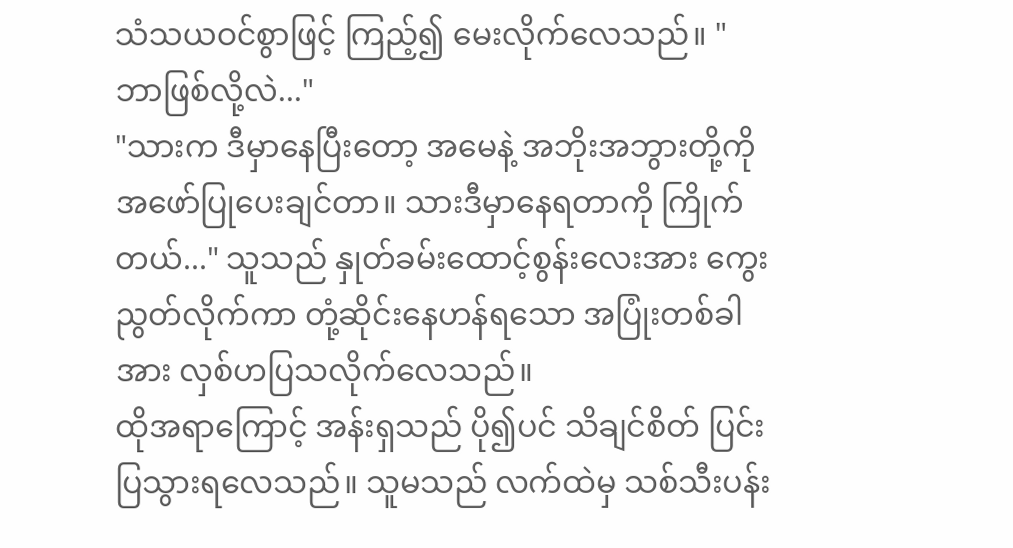သံသယဝင်စွာဖြင့် ကြည့်၍ မေးလိုက်လေသည်။ "ဘာဖြစ်လို့လဲ..."
"သားက ဒီမှာနေပြီးတော့ အမေနဲ့ အဘိုးအဘွားတို့ကို အဖော်ပြုပေးချင်တာ။ သားဒီမှာနေရတာကို ကြိုက်တယ်..." သူသည် နှုတ်ခမ်းထောင့်စွန်းလေးအား ကွေးညွတ်လိုက်ကာ တုံ့ဆိုင်းနေဟန်ရသော အပြုံးတစ်ခါအား လှစ်ဟပြသလိုက်လေသည်။
ထိုအရာကြောင့် အန်းရှသည် ပို၍ပင် သိချင်စိတ် ပြင်းပြသွားရလေသည်။ သူမသည် လက်ထဲမှ သစ်သီးပန်း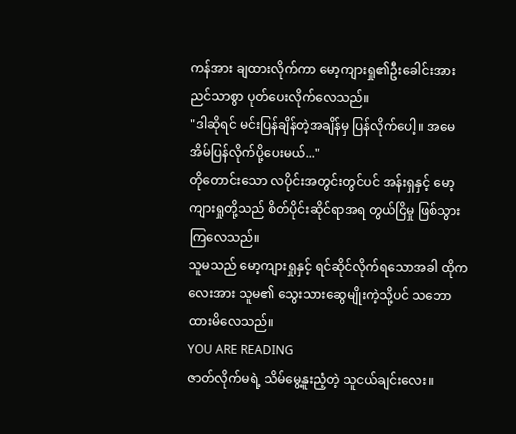ကန်အား ချထားလိုက်ကာ မော့ကျားရှု၏ဦးခေါင်းအား ညင်သာစွာ ပုတ်ပေးလိုက်လေသည်။
"ဒါဆိုရင် မင်းပြန်ချိန်တဲ့အချိန်မှ ပြန်လိုက်ပေါ့။ အမေ အိမ်ပြန်လိုက်ပို့ပေးမယ်..."
တိုတောင်းသော လပိုင်းအတွင်းတွင်ပင် အန်းရှနှင့် မော့ကျားရှုတို့သည် စိတ်ပိုင်းဆိုင်ရာအရ တွယ်ငြိမှု ဖြစ်သွားကြလေသည်။
သူမသည် မော့ကျားရှုနှင့် ရင်ဆိုင်လိုက်ရသောအခါ ထိုကလေးအား သူမ၏ သွေးသားဆွေမျိုးကဲ့သို့ပင် သဘောထားမိလေသည်။
YOU ARE READING
ဇာတ်လိုက်မရဲ့ သိမ်မွေ့နူးညံ့တဲ့ သူငယ်ချင်းလေး။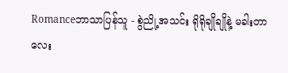Romanceဘာသာပြန်သူ - စွဲညို့အသင်း ရိုရိုချိုချိုနဲ့ မခါးတာလေး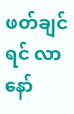ဖတ်ချင်ရင် လာနော်